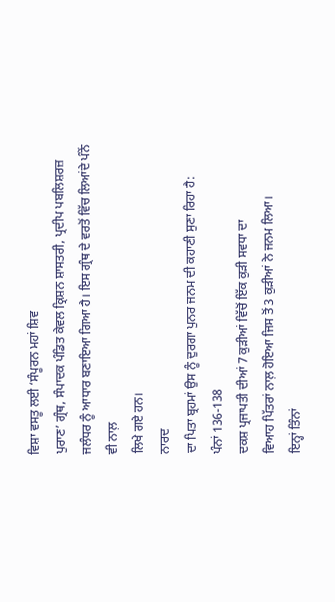ਵਿਸ਼ਾ ਵਸਤੂ ਲਈ ‘ਸੰਪੂਰਨ ਮਹਾਂ ਸ਼ਿਵ
ਪੁਰਾਣ’ ਗ੍ਰੰਥ, ਸੰਪਾਦਕ ਪੰਡਿਤ ਕੇਵਲ ਕ੍ਰਿਸ਼ਨ ਸ਼ਾਸਤਰੀ, ਪ੍ਰਦੀਪ ਪਬਲਿਸ਼ਰਜ਼
ਜਲੰਧਰ ਨੂੰ ਆਧਾਰ ਬਣਾਇਆ ਗਿਆ ਹੈ। ਇਸ ਗ੍ਰੰਥ ਦੇ ਵਰਤੋਂ ਵਿੱਚ ਲਿਆਂਦੇ ਪੰਨੇਂ ਵੀ ਨਾਲ਼
ਲਿਖੇ ਗਏ ਹਨ।
ਨਾਰਦ
ਦਾ ਪਿਤਾ ਬ੍ਰਹਮਾਂ ਉਸ ਨੂੰ ਦੁਰਗਾ ਪੁਨਰ ਜਨਮ ਦੀ ਕਹਾਣੀ ਸੁਣਾ ਰਿਹਾ ਹੈ:
ਪੰਨਾਂ 136-138
ਦਕਸ਼ ਪ੍ਰਜਾਪਤੀ ਦੀਆਂ 7 ਕੁੜੀਆਂ ਵਿੱਚੋਂ ਇੱਕ ਕੁੜੀ ਸਵਧਾ ਦਾ
ਵਿਆਹ ਪਿੱਤਰਾਂ ਨਾਲ਼ ਹੋਇਆ ਜਿਸ ਤੋਂ 3 ਕੁੜੀਆਂ ਨੇ ਜਨਮ ਲਿਆ।
ਇਨ੍ਹਾਂ ਤਿੰਨਾਂ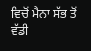ਵਿਚੋਂ ਮੈਨਾ ਸੱਭ ਤੋਂ ਵੱਡੀ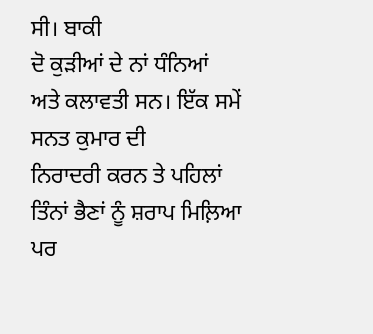ਸੀ। ਬਾਕੀ
ਦੋ ਕੁੜੀਆਂ ਦੇ ਨਾਂ ਧੰਨਿਆਂ ਅਤੇ ਕਲਾਵਤੀ ਸਨ। ਇੱਕ ਸਮੇਂ ਸਨਤ ਕੁਮਾਰ ਦੀ
ਨਿਰਾਦਰੀ ਕਰਨ ਤੇ ਪਹਿਲਾਂ ਤਿੰਨਾਂ ਭੈਣਾਂ ਨੂੰ ਸ਼ਰਾਪ ਮਿਲ਼ਿਆ ਪਰ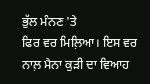ਭੁੱਲ ਮੰਨਣ 'ਤੇ
ਫਿਰ ਵਰ ਮਿਲ਼ਿਆ। ਇਸ ਵਰ ਨਾਲ਼ ਮੈਨਾ ਕੁੜੀ ਦਾ ਵਿਆਹ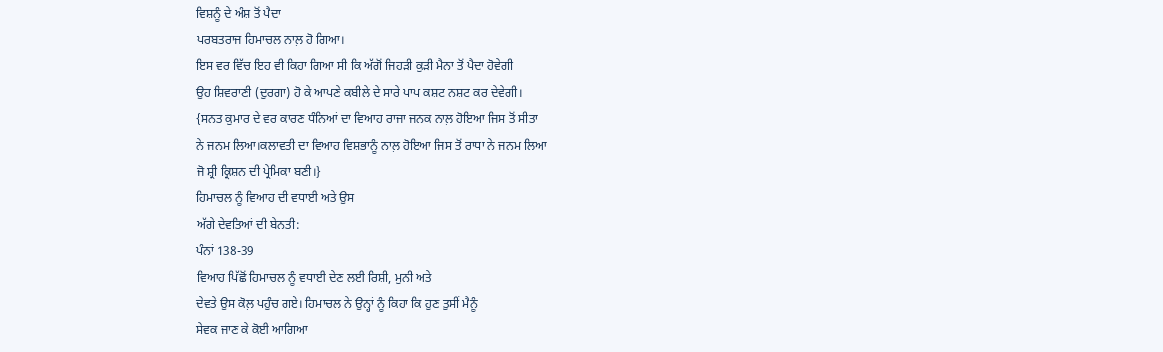ਵਿਸ਼ਨੂੰ ਦੇ ਅੰਸ਼ ਤੋਂ ਪੈਦਾ
ਪਰਬਤਰਾਜ ਹਿਮਾਚਲ ਨਾਲ਼ ਹੋ ਗਿਆ।
ਇਸ ਵਰ ਵਿੱਚ ਇਹ ਵੀ ਕਿਹਾ ਗਿਆ ਸੀ ਕਿ ਅੱਗੋਂ ਜਿਹੜੀ ਕੁੜੀ ਮੈਨਾ ਤੋਂ ਪੈਦਾ ਹੋਵੇਗੀ
ਉਹ ਸ਼ਿਵਰਾਣੀ (ਦੁਰਗਾ) ਹੋ ਕੇ ਆਪਣੇ ਕਬੀਲੇ ਦੇ ਸਾਰੇ ਪਾਪ ਕਸ਼ਟ ਨਸ਼ਟ ਕਰ ਦੇਵੇਗੀ।
{ਸਨਤ ਕੁਮਾਰ ਦੇ ਵਰ ਕਾਰਣ ਧੰਨਿਆਂ ਦਾ ਵਿਆਹ ਰਾਜਾ ਜਨਕ ਨਾਲ਼ ਹੋਇਆ ਜਿਸ ਤੋਂ ਸੀਤਾ
ਨੇ ਜਨਮ ਲਿਆ।ਕਲਾਵਤੀ ਦਾ ਵਿਆਹ ਵਿਸ਼ਭਾਨੂੰ ਨਾਲ਼ ਹੋਇਆ ਜਿਸ ਤੋਂ ਰਾਧਾ ਨੇ ਜਨਮ ਲਿਆ
ਜੋ ਸ਼੍ਰੀ ਕ੍ਰਿਸ਼ਨ ਦੀ ਪ੍ਰੇਮਿਕਾ ਬਣੀ।}
ਹਿਮਾਚਲ ਨੂੰ ਵਿਆਹ ਦੀ ਵਧਾਈ ਅਤੇ ਉਸ
ਅੱਗੇ ਦੇਵਤਿਆਂ ਦੀ ਬੇਨਤੀ:
ਪੰਨਾਂ 138-39
ਵਿਆਹ ਪਿੱਛੋਂ ਹਿਮਾਚਲ ਨੂੰ ਵਧਾਈ ਦੇਣ ਲਈ ਰਿਸ਼ੀ, ਮੁਨੀ ਅਤੇ
ਦੇਵਤੇ ਉਸ ਕੋਲ਼ ਪਹੁੰਚ ਗਏ। ਹਿਮਾਚਲ ਨੇ ਉਨ੍ਹਾਂ ਨੂੰ ਕਿਹਾ ਕਿ ਹੁਣ ਤੁਸੀਂ ਮੈਨੂੰ
ਸੇਵਕ ਜਾਣ ਕੇ ਕੋਈ ਆਗਿਆ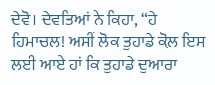ਦੇਵੋ। ਦੇਵਤਿਆਂ ਨੇ ਕਿਹਾ, “ਹੇ
ਹਿਮਾਚਲ! ਅਸੀਂ ਲੋਕ ਤੁਹਾਡੇ ਕੋਲ਼ ਇਸ ਲਈ ਆਏ ਹਾਂ ਕਿ ਤੁਹਾਡੇ ਦੁਆਰਾ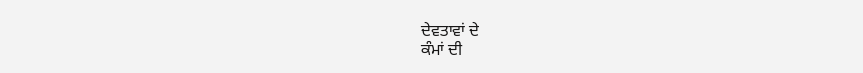ਦੇਵਤਾਵਾਂ ਦੇ
ਕੰਮਾਂ ਦੀ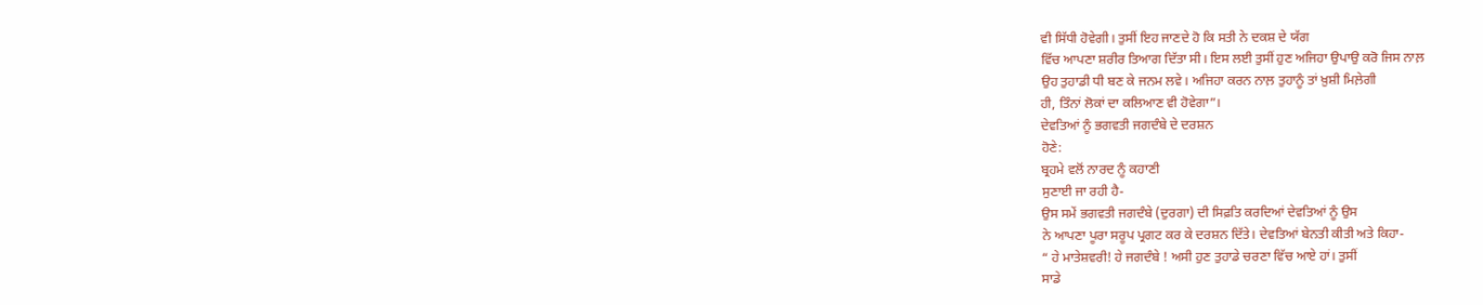ਵੀ ਸਿੱਧੀ ਹੋਵੇਗੀ। ਤੁਸੀਂ ਇਹ ਜਾਣਦੇ ਹੋ ਕਿ ਸਤੀ ਨੇ ਦਕਸ਼ ਦੇ ਯੱਗ
ਵਿੱਚ ਆਪਣਾ ਸ਼ਰੀਰ ਤਿਆਗ ਦਿੱਤਾ ਸੀ। ਇਸ ਲਈ ਤੁਸੀਂ ਹੁਣ ਅਜਿਹਾ ਉਪਾਉ ਕਰੋ ਜਿਸ ਨਾਲ਼
ਉਹ ਤੁਹਾਡੀ ਧੀ ਬਣ ਕੇ ਜਨਮ ਲਵੇ। ਅਜਿਹਾ ਕਰਨ ਨਾਲ਼ ਤੁਹਾਨੂੰ ਤਾਂ ਖ਼ੁਸ਼ੀ ਮਿਲ਼ੇਗੀ
ਹੀ, ਤਿੰਨਾਂ ਲੋਕਾਂ ਦਾ ਕਲਿਆਣ ਵੀ ਹੋਵੇਗਾ”।
ਦੇਵਤਿਆਂ ਨੂੰ ਭਗਵਤੀ ਜਗਦੰਬੇ ਦੇ ਦਰਸ਼ਨ
ਹੋਣੇ:
ਬ੍ਰਹਮੇ ਵਲੋਂ ਨਾਰਦ ਨੂੰ ਕਹਾਣੀ
ਸੁਣਾਈ ਜਾ ਰਹੀ ਹੈ-
ਉਸ ਸਮੇਂ ਭਗਵਤੀ ਜਗਦੰਬੇ (ਦੁਰਗਾ) ਦੀ ਸਿਫ਼ਤਿ ਕਰਦਿਆਂ ਦੇਵਤਿਆਂ ਨੂੰ ਉਸ
ਨੇ ਆਪਣਾ ਪੂਰਾ ਸਰੂਪ ਪ੍ਰਗਟ ਕਰ ਕੇ ਦਰਸ਼ਨ ਦਿੱਤੇ। ਦੇਵਤਿਆਂ ਬੇਨਤੀ ਕੀਤੀ ਅਤੇ ਕਿਹਾ-
“ ਹੇ ਮਾਤੇਸ਼ਵਰੀ! ਹੇ ਜਗਦੰਬੇ ! ਅਸੀ ਹੁਣ ਤੁਹਾਡੇ ਚਰਣਾ ਵਿੱਚ ਆਏ ਹਾਂ। ਤੁਸੀਂ
ਸਾਡੇ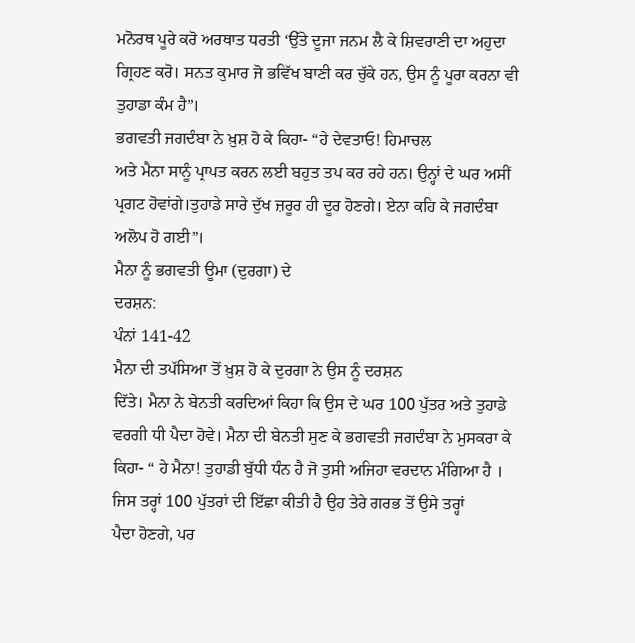ਮਨੋਰਥ ਪੂਰੇ ਕਰੋ ਅਰਥਾਤ ਧਰਤੀ ‘ਉੱਤੇ ਦੂਜਾ ਜਨਮ ਲੈ ਕੇ ਸ਼ਿਵਰਾਣੀ ਦਾ ਅਹੁਦਾ
ਗ੍ਰਿਹਣ ਕਰੋ। ਸਨਤ ਕੁਮਾਰ ਜੋ ਭਵਿੱਖ ਬਾਣੀ ਕਰ ਚੁੱਕੇ ਹਨ, ਉਸ ਨੂੰ ਪੂਰਾ ਕਰਨਾ ਵੀ
ਤੁਹਾਡਾ ਕੰਮ ਹੈ”।
ਭਗਵਤੀ ਜਗਦੰਬਾ ਨੇ ਖ਼ੁਸ਼ ਹੋ ਕੇ ਕਿਹਾ- “ਹੇ ਦੇਵਤਾਓ! ਹਿਮਾਚਲ
ਅਤੇ ਮੈਨਾ ਸਾਨੂੰ ਪ੍ਰਾਪਤ ਕਰਨ ਲਈ ਬਹੁਤ ਤਪ ਕਰ ਰਹੇ ਹਨ। ਉਨ੍ਹਾਂ ਦੇ ਘਰ ਅਸੀਂ
ਪ੍ਰਗਟ ਹੋਵਾਂਗੇ।ਤੁਹਾਡੇ ਸਾਰੇ ਦੁੱਖ ਜ਼ਰੂਰ ਹੀ ਦੂਰ ਹੋਣਗੇ। ਏਨਾ ਕਹਿ ਕੇ ਜਗਦੰਬਾ
ਅਲੋਪ ਹੋ ਗਈ”।
ਮੈਨਾ ਨੂੰ ਭਗਵਤੀ ਊਮਾ (ਦੁਰਗਾ) ਦੇ
ਦਰਸ਼ਨ:
ਪੰਨਾਂ 141-42
ਮੈਨਾ ਦੀ ਤਪੱਸਿਆ ਤੋਂ ਖ਼ੁਸ਼ ਹੋ ਕੇ ਦੁਰਗਾ ਨੇ ਉਸ ਨੂੰ ਦਰਸ਼ਨ
ਦਿੱਤੇ। ਮੈਨਾ ਨੇ ਬੇਨਤੀ ਕਰਦਿਆਂ ਕਿਹਾ ਕਿ ਉਸ ਦੇ ਘਰ 100 ਪੁੱਤਰ ਅਤੇ ਤੁਹਾਡੇ
ਵਰਗੀ ਧੀ ਪੈਦਾ ਹੋਵੇ। ਮੈਨਾ ਦੀ ਬੇਨਤੀ ਸੁਣ ਕੇ ਭਗਵਤੀ ਜਗਦੰਬਾ ਨੇ ਮੁਸਕਰਾ ਕੇ
ਕਿਹਾ- “ ਹੇ ਮੈਨਾ! ਤੁਹਾਡੀ ਬੁੱਧੀ ਧੰਨ ਹੈ ਜੋ ਤੁਸੀ ਅਜਿਹਾ ਵਰਦਾਨ ਮੰਗਿਆ ਹੈ ।
ਜਿਸ ਤਰ੍ਹਾਂ 100 ਪੁੱਤਰਾਂ ਦੀ ਇੱਛਾ ਕੀਤੀ ਹੈ ਉਹ ਤੇਰੇ ਗਰਭ ਤੋਂ ਉਸੇ ਤਰ੍ਹਾਂ
ਪੈਦਾ ਹੋਣਗੇ, ਪਰ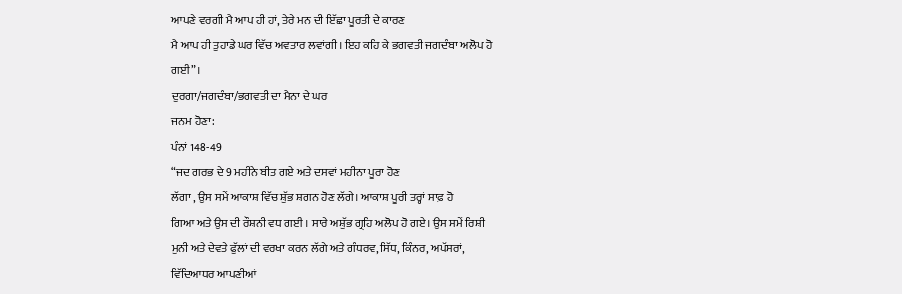ਆਪਣੇ ਵਰਗੀ ਮੈ ਆਪ ਹੀ ਹਾਂ, ਤੇਰੇ ਮਨ ਦੀ ਇੱਛਾ ਪੂਰਤੀ ਦੇ ਕਾਰਣ
ਮੈ ਆਪ ਹੀ ਤੁਹਾਡੇ ਘਰ ਵਿੱਚ ਅਵਤਾਰ ਲਵਾਂਗੀ। ਇਹ ਕਹਿ ਕੇ ਭਗਵਤੀ ਜਗਦੰਬਾ ਅਲੋਪ ਹੋ
ਗਈ”।
ਦੁਰਗਾ/ਜਗਦੰਬਾ/ਭਗਵਤੀ ਦਾ ਮੈਨਾ ਦੇ ਘਰ
ਜਨਮ ਹੋਣਾ:
ਪੰਨਾਂ 148-49
“ਜਦ ਗਰਭ ਦੇ 9 ਮਹੀਨੇ ਬੀਤ ਗਏ ਅਤੇ ਦਸਵਾਂ ਮਹੀਨਾ ਪੂਰਾ ਹੋਣ
ਲੱਗਾ , ਉਸ ਸਮੇਂ ਆਕਾਸ਼ ਵਿੱਚ ਸ਼ੁੱਭ ਸ਼ਗਨ ਹੋਣ ਲੱਗੇ। ਆਕਾਸ਼ ਪੂਰੀ ਤਰ੍ਹਾਂ ਸਾਫ਼ ਹੋ
ਗਿਆ ਅਤੇ ਉਸ ਦੀ ਰੌਸ਼ਨੀ ਵਧ ਗਈ । ਸਾਰੇ ਅਸ਼ੁੱਭ ਗ੍ਰਹਿ ਅਲੋਪ ਹੋ ਗਏ। ਉਸ ਸਮੇਂ ਰਿਸ਼ੀ
ਮੁਨੀ ਅਤੇ ਦੇਵਤੇ ਫੁੱਲਾਂ ਦੀ ਵਰਖਾ ਕਰਨ ਲੱਗੇ ਅਤੇ ਗੰਧਰਵ, ਸਿੱਧ, ਕਿੰਨਰ, ਅਪੱਸਰਾਂ,
ਵਿੱਦਿਆਧਰ ਆਪਣੀਆਂ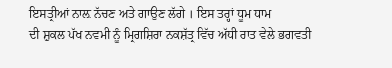ਇਸਤ੍ਰੀਆਂ ਨਾਲ਼ ਨੱਚਣ ਅਤੇ ਗਾਉਣ ਲੱਗੇ । ਇਸ ਤਰ੍ਹਾਂ ਧੂਮ ਧਾਮ
ਦੀ ਸ਼ੁਕਲ ਪੱਖ ਨਵਮੀ ਨੂੰ ਮ੍ਰਿਗਸ਼ਿਰਾ ਨਕਸ਼ੱਤ੍ਰ ਵਿੱਚ ਅੱਧੀ ਰਾਤ ਵੇਲੇ ਭਗਵਤੀ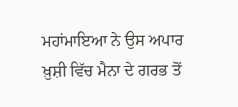ਮਹਾਂਮਾਇਆ ਨੇ ਉਸ ਅਪਾਰ ਖ਼ੁਸ਼ੀ ਵਿੱਚ ਮੈਨਾ ਦੇ ਗਰਭ ਤੋਂ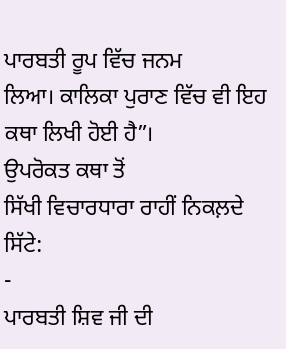ਪਾਰਬਤੀ ਰੂਪ ਵਿੱਚ ਜਨਮ
ਲਿਆ। ਕਾਲਿਕਾ ਪੁਰਾਣ ਵਿੱਚ ਵੀ ਇਹ ਕਥਾ ਲਿਖੀ ਹੋਈ ਹੈ”।
ਉਪਰੋਕਤ ਕਥਾ ਤੋਂ
ਸਿੱਖੀ ਵਿਚਾਰਧਾਰਾ ਰਾਹੀਂ ਨਿਕਲ਼ਦੇ ਸਿੱਟੇ:
-
ਪਾਰਬਤੀ ਸ਼ਿਵ ਜੀ ਦੀ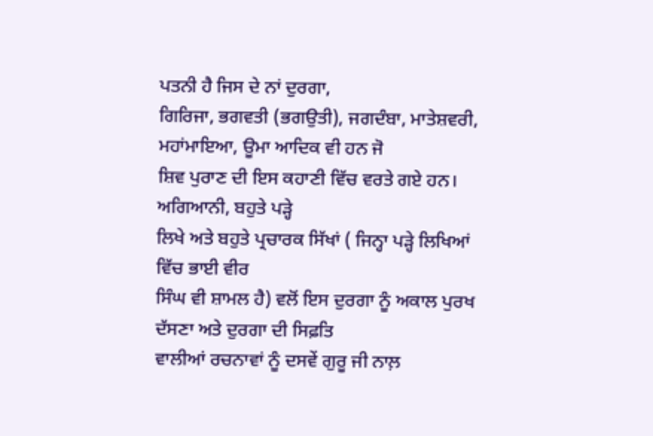ਪਤਨੀ ਹੈ ਜਿਸ ਦੇ ਨਾਂ ਦੁਰਗਾ,
ਗਿਰਿਜਾ, ਭਗਵਤੀ (ਭਗਉਤੀ), ਜਗਦੰਬਾ, ਮਾਤੇਸ਼ਵਰੀ, ਮਹਾਂਮਾਇਆ, ਊਮਾ ਆਦਿਕ ਵੀ ਹਨ ਜੋ
ਸ਼ਿਵ ਪੁਰਾਣ ਦੀ ਇਸ ਕਹਾਣੀ ਵਿੱਚ ਵਰਤੇ ਗਏ ਹਨ। ਅਗਿਆਨੀ, ਬਹੁਤੇ ਪੜ੍ਹੇ
ਲਿਖੇ ਅਤੇ ਬਹੁਤੇ ਪ੍ਰਚਾਰਕ ਸਿੱਖਾਂ ( ਜਿਨ੍ਹਾ ਪੜ੍ਹੇ ਲਿਖਿਆਂ ਵਿੱਚ ਭਾਈ ਵੀਰ
ਸਿੰਘ ਵੀ ਸ਼ਾਮਲ ਹੈ) ਵਲੋਂ ਇਸ ਦੁਰਗਾ ਨੂੰ ਅਕਾਲ ਪੁਰਖ ਦੱਸਣਾ ਅਤੇ ਦੁਰਗਾ ਦੀ ਸਿਫ਼ਤਿ
ਵਾਲੀਆਂ ਰਚਨਾਵਾਂ ਨੂੰ ਦਸਵੇਂ ਗੁਰੂ ਜੀ ਨਾਲ਼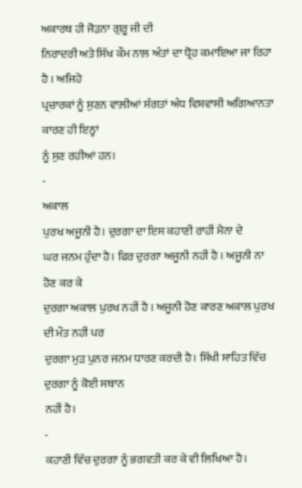ਅਕਾਰਥ ਹੀ ਜੋੜਨਾ ਗੁਰੂ ਜੀ ਦੀ
ਨਿਰਾਦਰੀ ਅਤੇ ਸਿੱਖ ਕੌਮ ਨਾਲ਼ ਅੰਤਾਂ ਦਾ ਧ੍ਰੋਹ ਕਮਾਇਆ ਜਾ ਰਿਹਾ ਹੈ । ਅਜਿਹੇ
ਪ੍ਰਚਾਰਕਾਂ ਨੂੰ ਸੁਣਨ ਵਾਲ਼ੀਆਂ ਸੰਗਤਾਂ ਅੰਧ ਵਿਸ਼ਵਾਸੀ ਅਗਿਆਨਤਾ ਕਾਰਣ ਹੀ ਇਨ੍ਹਾਂ
ਨੂੰ ਸੁਣ ਰਹੀਆਂ ਹਨ।
-
ਅਕਾਲ
ਪੁਰਖ ਅਜੂਨੀ ਹੈ। ਦੁਰਗਾ ਦਾ ਇਸ ਕਹਾਣੀ ਰਾਹੀਂ ਮੈਨਾ ਦੇ
ਘਰ ਜਨਮ ਹੁੰਦਾ ਹੈ। ਫਿਰ ਦੁਰਗਾ ਅਜੂਨੀ ਨਹੀਂ ਹੈ । ਅਜੂਨੀ ਨਾ ਹੋਣ ਕਰ ਕੇ
ਦੁਰਗਾ ਅਕਾਲ ਪੁਰਖ ਨਹੀਂ ਹੈ । ਅਜੂਨੀ ਹੋਣ ਕਾਰਣ ਅਕਾਲ ਪੁਰਖ ਦੀ ਮੌਤ ਨਹੀਂ ਪਰ
ਦੁਰਗਾ ਮੁੜ ਪੁਨਰ ਜਨਮ ਧਾਰਣ ਕਰਦੀ ਹੈ। ਸਿੱਖੀ ਸਾਹਿਤ ਵਿੱਚ ਦੁਰਗਾ ਨੂੰ ਕੋਈ ਸਥਾਨ
ਨਹੀਂ ਹੈ।
-
ਕਹਾਣੀ ਵਿੱਚ ਦੁਰਗਾ ਨੂੰ ਭਗਵਤੀ ਕਰ ਕੇ ਵੀ ਲਿਖਿਆ ਹੈ।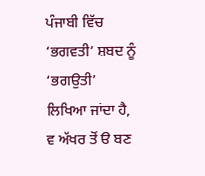ਪੰਜਾਬੀ ਵਿੱਚ ‘ਭਗਵਤੀ’ ਸ਼ਬਦ ਨੂੰ ‘ਭਗਉਤੀ’ ਲਿਖਿਆ ਜਾਂਦਾ ਹੈ, ਵ ਅੱਖਰ ਤੋਂ ੳ ਬਣ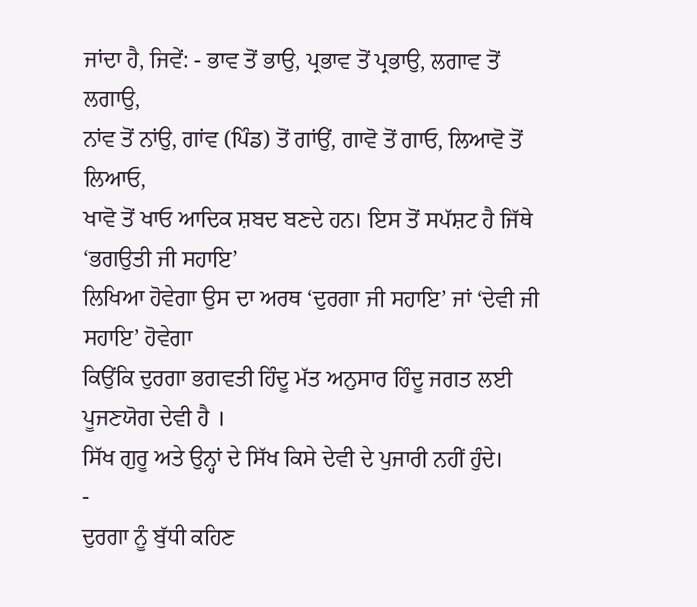ਜਾਂਦਾ ਹੈ, ਜਿਵੇਂ: - ਭਾਵ ਤੋਂ ਭਾਉ, ਪ੍ਰਭਾਵ ਤੋਂ ਪ੍ਰਭਾਉ, ਲਗਾਵ ਤੋਂ ਲਗਾਉ,
ਨਾਂਵ ਤੋਂ ਨਾਂਉ, ਗਾਂਵ (ਪਿੰਡ) ਤੋਂ ਗਾਂਉਂ, ਗਾਵੋ ਤੋਂ ਗਾਓ, ਲਿਆਵੋ ਤੋਂ ਲਿਆਓ,
ਖਾਵੋ ਤੋਂ ਖਾਓ ਆਦਿਕ ਸ਼ਬਦ ਬਣਦੇ ਹਨ। ਇਸ ਤੋਂ ਸਪੱਸ਼ਟ ਹੈ ਜਿੱਥੇ ‘ਭਗਉਤੀ ਜੀ ਸਹਾਇ’
ਲਿਖਿਆ ਹੋਵੇਗਾ ਉਸ ਦਾ ਅਰਥ ‘ਦੁਰਗਾ ਜੀ ਸਹਾਇ’ ਜਾਂ ‘ਦੇਵੀ ਜੀ ਸਹਾਇ’ ਹੋਵੇਗਾ
ਕਿਉਂਕਿ ਦੁਰਗਾ ਭਗਵਤੀ ਹਿੰਦੂ ਮੱਤ ਅਨੁਸਾਰ ਹਿੰਦੂ ਜਗਤ ਲਈ ਪੂਜਣਯੋਗ ਦੇਵੀ ਹੈ ।
ਸਿੱਖ ਗੁਰੂ ਅਤੇ ਉਨ੍ਹਾਂ ਦੇ ਸਿੱਖ ਕਿਸੇ ਦੇਵੀ ਦੇ ਪੁਜਾਰੀ ਨਹੀਂ ਹੁੰਦੇ।
-
ਦੁਰਗਾ ਨੂੰ ਬੁੱਧੀ ਕਹਿਣ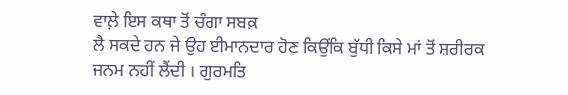ਵਾਲ਼ੇ ਇਸ ਕਥਾ ਤੋਂ ਚੰਗਾ ਸਬਕ਼
ਲੈ ਸਕਦੇ ਹਨ ਜੇ ਉਹ ਈਮਾਨਦਾਰ ਹੋਣ ਕਿਉਂਕਿ ਬੁੱਧੀ ਕਿਸੇ ਮਾਂ ਤੋਂ ਸ਼ਰੀਰਕ
ਜਨਮ ਨਹੀਂ ਲੈਂਦੀ । ਗੁਰਮਤਿ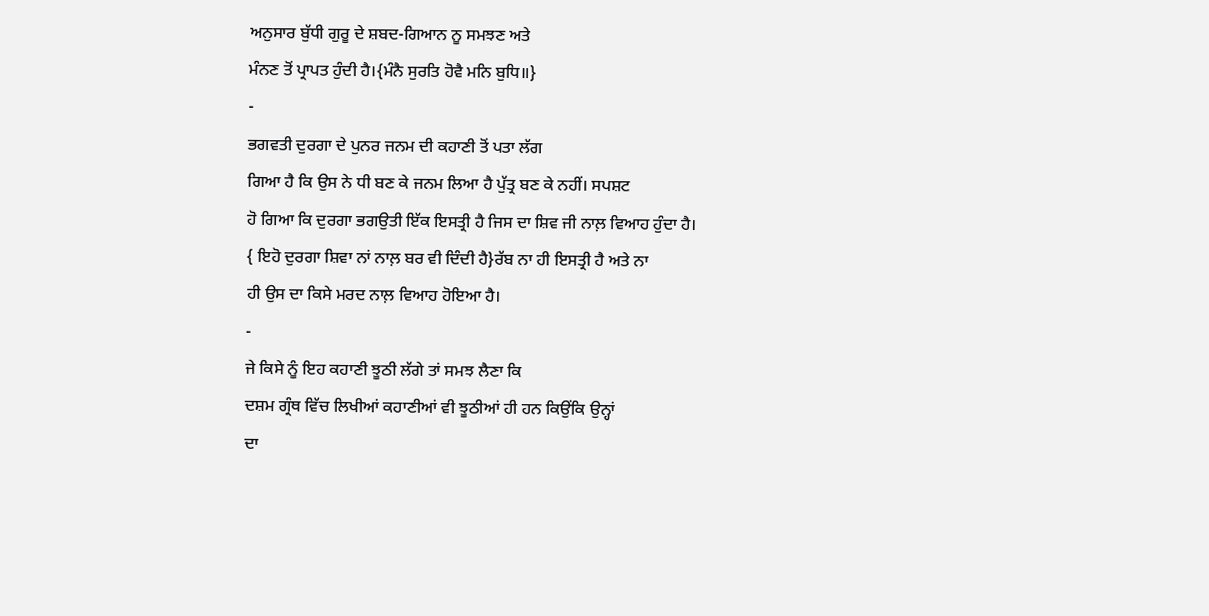ਅਨੁਸਾਰ ਬੁੱਧੀ ਗੁਰੂ ਦੇ ਸ਼ਬਦ-ਗਿਆਨ ਨੂ ਸਮਝਣ ਅਤੇ
ਮੰਨਣ ਤੋਂ ਪ੍ਰਾਪਤ ਹੁੰਦੀ ਹੈ।{ਮੰਨੈ ਸੁਰਤਿ ਹੋਵੈ ਮਨਿ ਬੁਧਿ॥}
-
ਭਗਵਤੀ ਦੁਰਗਾ ਦੇ ਪੁਨਰ ਜਨਮ ਦੀ ਕਹਾਣੀ ਤੋਂ ਪਤਾ ਲੱਗ
ਗਿਆ ਹੈ ਕਿ ਉਸ ਨੇ ਧੀ ਬਣ ਕੇ ਜਨਮ ਲਿਆ ਹੈ ਪੁੱਤ੍ਰ ਬਣ ਕੇ ਨਹੀਂ। ਸਪਸ਼ਟ
ਹੋ ਗਿਆ ਕਿ ਦੁਰਗਾ ਭਗਉਤੀ ਇੱਕ ਇਸਤ੍ਰੀ ਹੈ ਜਿਸ ਦਾ ਸ਼ਿਵ ਜੀ ਨਾਲ਼ ਵਿਆਹ ਹੁੰਦਾ ਹੈ।
{ ਇਹੋ ਦੁਰਗਾ ਸ਼ਿਵਾ ਨਾਂ ਨਾਲ਼ ਬਰ ਵੀ ਦਿੰਦੀ ਹੈ}ਰੱਬ ਨਾ ਹੀ ਇਸਤ੍ਰੀ ਹੈ ਅਤੇ ਨਾ
ਹੀ ਉਸ ਦਾ ਕਿਸੇ ਮਰਦ ਨਾਲ਼ ਵਿਆਹ ਹੋਇਆ ਹੈ।
-
ਜੇ ਕਿਸੇ ਨੂੰ ਇਹ ਕਹਾਣੀ ਝੂਠੀ ਲੱਗੇ ਤਾਂ ਸਮਝ ਲੈਣਾ ਕਿ
ਦਸ਼ਮ ਗ੍ਰੰਥ ਵਿੱਚ ਲਿਖੀਆਂ ਕਹਾਣੀਆਂ ਵੀ ਝੂਠੀਆਂ ਹੀ ਹਨ ਕਿਉਂਕਿ ਉਨ੍ਹਾਂ
ਦਾ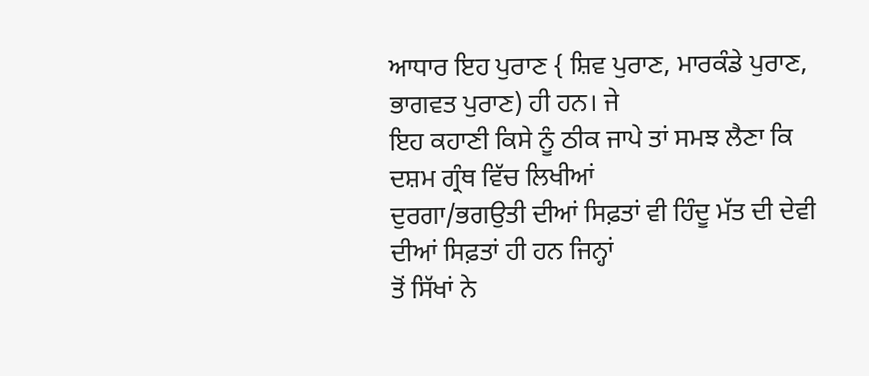ਆਧਾਰ ਇਹ ਪੁਰਾਣ { ਸ਼ਿਵ ਪੁਰਾਣ, ਮਾਰਕੰਡੇ ਪੁਰਾਣ, ਭਾਗਵਤ ਪੁਰਾਣ) ਹੀ ਹਨ। ਜੇ
ਇਹ ਕਹਾਣੀ ਕਿਸੇ ਨੂੰ ਠੀਕ ਜਾਪੇ ਤਾਂ ਸਮਝ ਲੈਣਾ ਕਿ ਦਸ਼ਮ ਗ੍ਰੰਥ ਵਿੱਚ ਲਿਖੀਆਂ
ਦੁਰਗਾ/ਭਗਉਤੀ ਦੀਆਂ ਸਿਫ਼ਤਾਂ ਵੀ ਹਿੰਦੂ ਮੱਤ ਦੀ ਦੇਵੀ ਦੀਆਂ ਸਿਫ਼ਤਾਂ ਹੀ ਹਨ ਜਿਨ੍ਹਾਂ
ਤੋਂ ਸਿੱਖਾਂ ਨੇ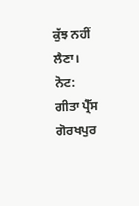ਕੁੱਝ ਨਹੀਂ ਲੈਣਾ।
ਨੋਟ:
ਗੀਤਾ ਪ੍ਰੈੱਸ ਗੋਰਖਪੁਰ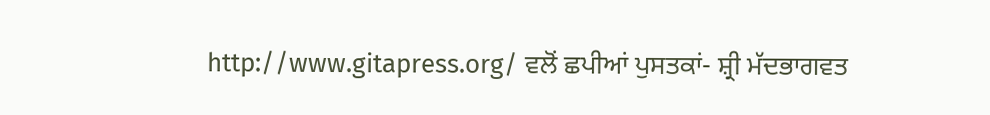http://www.gitapress.org/ ਵਲੋਂ ਛਪੀਆਂ ਪੁਸਤਕਾਂ- ਸ਼੍ਰੀ ਮੱਦਭਾਗਵਤ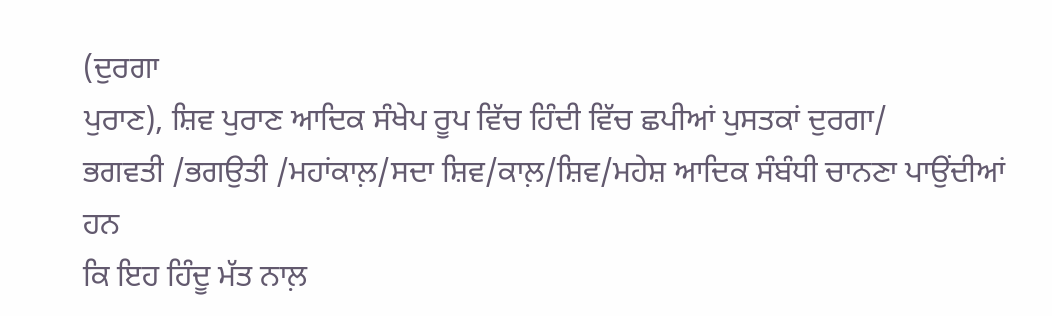(ਦੁਰਗਾ
ਪੁਰਾਣ), ਸ਼ਿਵ ਪੁਰਾਣ ਆਦਿਕ ਸੰਖੇਪ ਰੂਪ ਵਿੱਚ ਹਿੰਦੀ ਵਿੱਚ ਛਪੀਆਂ ਪੁਸਤਕਾਂ ਦੁਰਗਾ/
ਭਗਵਤੀ /ਭਗਉਤੀ /ਮਹਾਂਕਾਲ਼/ਸਦਾ ਸ਼ਿਵ/ਕਾਲ਼/ਸ਼ਿਵ/ਮਹੇਸ਼ ਆਦਿਕ ਸੰਬੰਧੀ ਚਾਨਣਾ ਪਾਉਂਦੀਆਂ ਹਨ
ਕਿ ਇਹ ਹਿੰਦੂ ਮੱਤ ਨਾਲ਼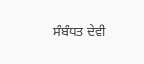ਸੰਬੰਧਤ ਦੇਵੀ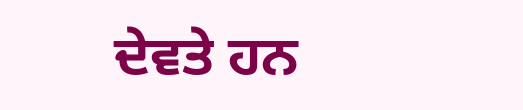ਦੇਵਤੇ ਹਨ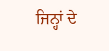ਜਿਨ੍ਹਾਂ ਦੇ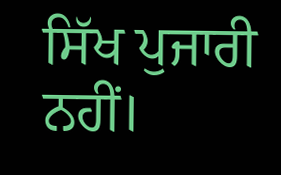ਸਿੱਖ ਪੁਜਾਰੀ ਨਹੀਂ।